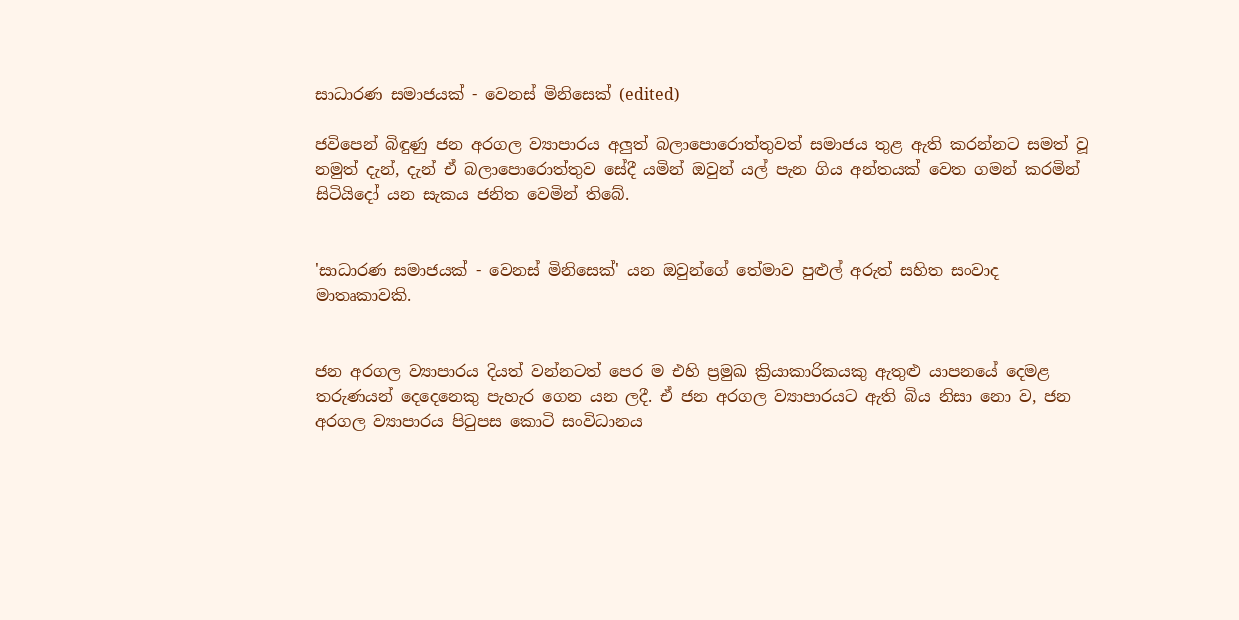සාධාරණ සමාජයක් - වෙනස් මිනිසෙක් (edited)

ජවිපෙන් බිඳුණු ජන අරගල ව්‍යාපාරය අලුත් බලාපොරොත්තුවත් සමාජය තුළ ඇති කරන්නට සමත් වූ නමුත් දැන්, දැන් ඒ බලාපොරොත්තුව සේදී යමින් ඔවුන් යල් පැන ගිය අන්තයක් වෙත ගමන් කරමින් සිටියිදෝ යන සැකය ජනිත වෙමින් තිබේ.


'සාධාරණ සමාජයක් - වෙනස් මිනිසෙක්' යන ඔවුන්ගේ තේමාව පුළුල් අරුත් සහිත සංවාද මාතෘකාවකි.


ජන අරගල ව්‍යාපාරය දියත් වන්නටත් පෙර ම එහි ප්‍රමුඛ ක්‍රියාකාරිකයකු ඇතුළු යාපනයේ දෙමළ තරුණයන් දෙදෙනෙකු පැහැර‍ ගෙන යන ලදී. ඒ ජන අරගල ව්‍යාපාරයට ඇති බිය නිසා නො ව, ජන අරගල ව්‍යාපාරය පිටුපස කොටි සංවිධානය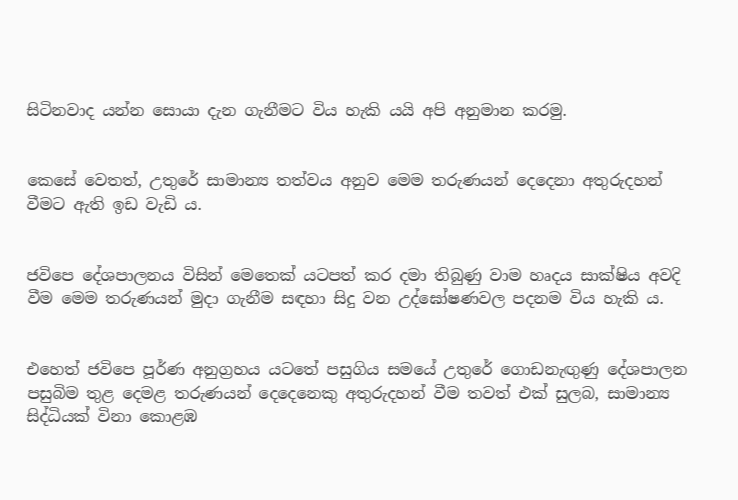සිටිනවාද යන්න සොයා දැන ගැනීමට විය හැකි යයි අපි අනුමාන කරමු.


කෙසේ වෙතත්, උතුරේ සාමාන්‍ය තත්වය අනුව මෙම තරුණයන් දෙදෙනා අතුරුදහන් වීමට ඇති ඉඩ වැඩි ය.


ජවිපෙ දේශපාලනය විසින් මෙතෙක් යටපත් කර දමා තිබුණු වාම හෘදය සාක්ෂිය අවදි වීම මෙම තරුණයන් මුදා ගැනීම සඳහා සිදු වන උද්‍ඝෝෂණවල පදනම විය හැකි ය.


එහෙත් ජවිපෙ පූර්ණ අනුග්‍රහය යටතේ පසුගිය සමයේ උතුරේ ගොඩනැඟුණු දේශපාලන පසුබිම තුළ දෙමළ තරුණයන් දෙදෙනෙකු අතුරුදහන් වීම තවත් එක් සුලබ, සාමාන්‍ය සිද්ධියක් විනා කොළඹ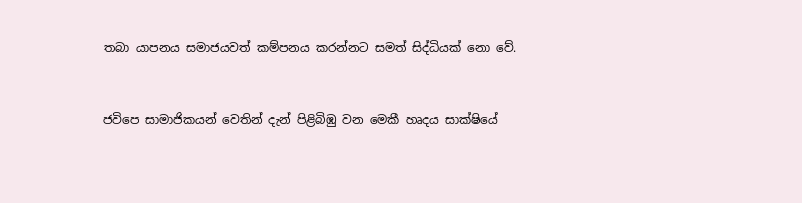තබා යාපනය සමාජයවත් කම්පනය කරන්නට සමත් සිද්ධියක් නො වේ.


ජවිපෙ සාමාජිකයන් වෙතින් දැන් පිළිබිඹු වන මෙකී හෘදය සාක්ෂියේ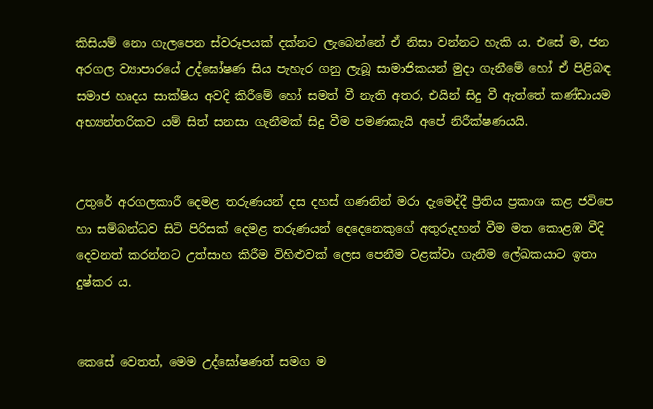කිසියම් නො ගැලපෙන ස්වරූපයක් දක්නට ලැබෙන්නේ ඒ නිසා වන්නට හැකි ය. එසේ ම, ජන අරගල ව්‍යාපාරයේ උද්ඝෝෂණ සිය පැහැර ගනු ලැබූ සාමාජිකයන් මුදා ගැනීමේ හෝ ඒ පිළිබඳ සමාජ හෘදය සාක්ෂිය අවදි කිරීමේ හෝ සමත් වී නැති අතර, එයින් සිදු වී ඇත්තේ කණ්ඩායම අභ්‍යන්තරිකව යම් සිත් සනසා ගැනීමක් සිදු වීම පමණකැයි අපේ නිරීක්ෂණයයි.


උතුරේ අරගලකාරී දෙමළ තරුණයන් දස දහස් ගණනින් මරා දැමෙද්දී ප්‍රීතිය ප්‍රකාශ කළ ජවිපෙ හා සම්බන්ධව සිටි පිරිසක් දෙමළ තරුණයන් දෙදෙනෙකුගේ අතුරුදහන් වීම මත කොළඹ වීදි දෙවනත් කරන්නට උත්සාහ කිරීම විහිළුවක් ලෙස පෙනීම වළක්වා ගැනීම ලේඛකයාට ඉතා දුෂ්කර ය.


කෙසේ වෙතත්, මෙම උද්ඝෝෂණත් සමග ම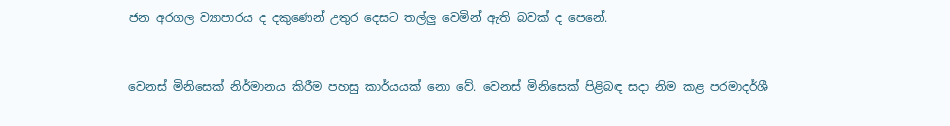ජන අරගල ව්‍යාපාරය ද දකුණෙන් උතුර දෙසට තල්ලු වෙමින් ඇති බවක් ද පෙනේ.


වෙනස් මිනිසෙක් නිර්මානය කිරීම පහසු කාර්යයක් නො වේ. වෙනස් මිනිසෙක් පිළිබඳ සදා නිම කළ පරමාදර්ශී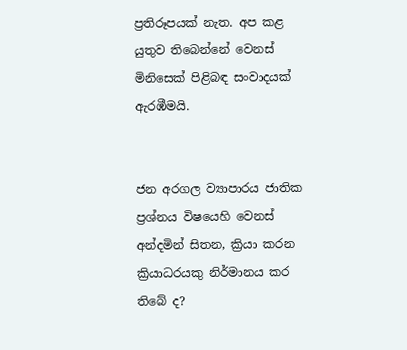ප්‍රතිරූපයක් නැත. අප කළ යුතුව තිබෙන්නේ වෙනස් මිනිසෙක් පිළිබඳ සංවාදයක් ඇරඹීමයි.


ජන අරගල ව්‍යාපාරය ජාතික ප්‍රශ්නය විෂයෙහි වෙනස් අන්දමින් සිතන, ක්‍රියා කරන ක්‍රියාධරයකු නිර්මානය කර තිබේ ද?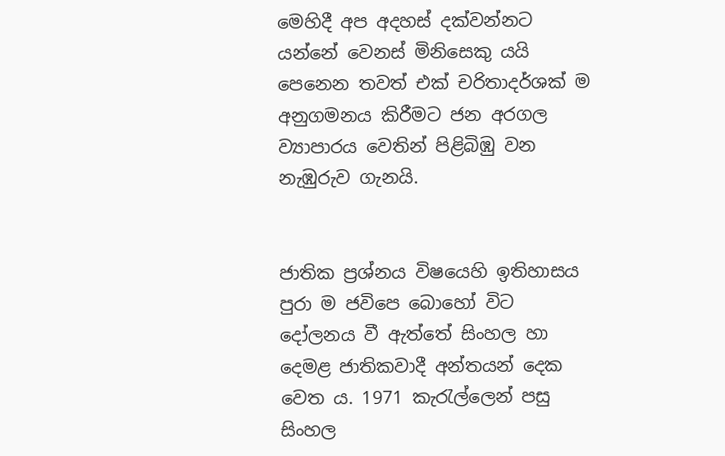මෙහිදී අප අදහස් දක්වන්නට යන්නේ වෙනස් මිනිසෙකු යයි පෙනෙන තවත් එක් චරිතාදර්ශක් ම අනුගමනය කිරීමට ජන අරගල ව්‍යාපාරය වෙතින් පිළිබිඹු වන නැඹුරුව ගැනයි.


ජාතික ප්‍රශ්නය විෂයෙහි ඉතිහාසය පුරා ම ජවිපෙ බොහෝ විට දෝලනය වී ඇත්තේ සිංහල හා දෙමළ ජාතිකවාදී අන්තයන් දෙක වෙත ය. 1971 කැරැල්ලෙන් පසු සිංහල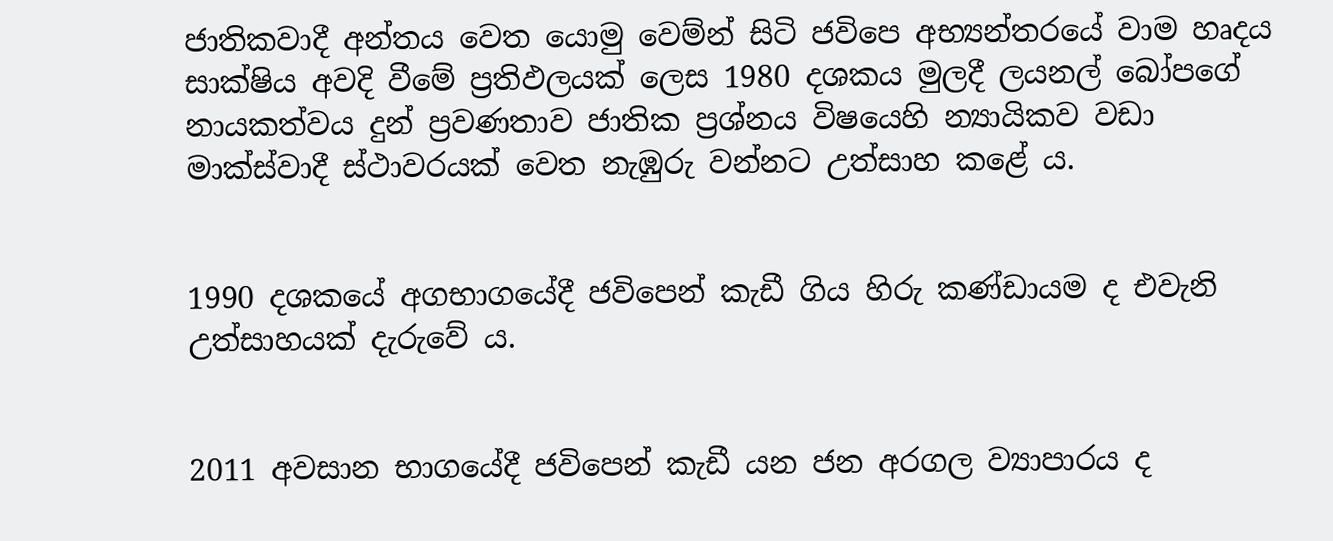ජාතිකවාදී අන්තය වෙත යොමු වෙම්න් සිටි ජවි‍පෙ අභ්‍යන්තරයේ වාම හෘදය සාක්ෂිය අවදි වීමේ ප්‍රතිඵලයක් ලෙස 1980 දශකය මුලදී ලයනල් බෝපගේ නායකත්වය දුන් ප්‍රවණතාව ජාතික ප්‍රශ්නය විෂයෙහි න්‍යායිකව වඩා මාක්ස්වාදී ස්ථාවරයක් වෙත නැඹුරු වන්නට උත්සාහ කළේ ය.


1990 දශකයේ අගභාගයේදී ජවිපෙන් කැඩී ගිය හිරු කණ්ඩායම ද එවැනි උත්සාහයක් දැරුවේ ය.


2011 අවසාන භාගයේදී ජවිපෙන් කැඩී යන ජන අරගල ව්‍යාපාරය ද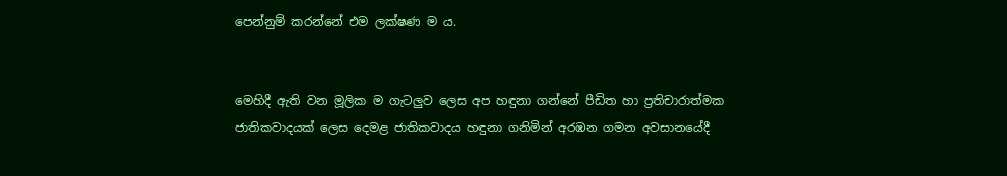පෙන්නුම් කරන්නේ එම ලක්ෂණ ම ය.


මෙහිදී ඇති වන මූලික ම ගැටලුව ලෙස අප හඳුනා ගන්නේ පීඩිත හා ප්‍රතිචාරාත්මක ජාතිකවාදයක් ලෙස දෙමළ ජාතිකවාදය හඳුනා ගනිමින් අරඹන ගමන අවසානයේදී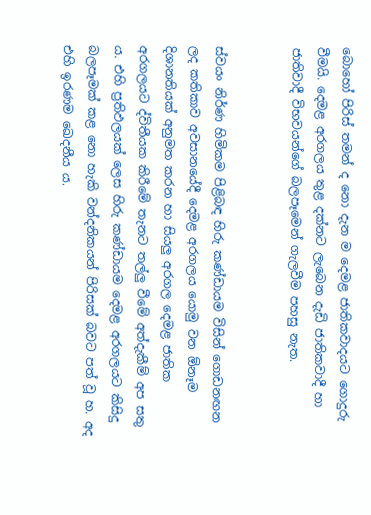බොහෝ පිරිස් තමන් ද නො දැන ම දෙමළ ජාතිකවාදයට ගොදුරු වීමයි. දෙමළ අරගලය තුළ දක්නට ලැබෙන දැඩි ජාතිකවාදී හා ජාතිවාදී විභවයන්ගේ බලපෑමෙන් ගැලවීම පහසු නැත.


ස්වයං නිර්ණ හිමිකම පිළිබඳ හිරු කණ්ඩායම විසින් ගොඩනඟන ලද කතිකාව අවසානයේදී දෙමළ අරගලය යොමු වන ඕනෑම දිශානතියක් අනුමත කරන හා සියලු අරගල දෙමළ ජාතික අරගලයට ද්විතීයක කිරීමේ තැනට තල්ලු වීමේ අත්දැකීම් අප සතු ය. එහි ප්‍රතිඵලයක් ලෙස හිරු කණ්ඩායම දෙමළ අරගලයට කිසිදු බලපෑමක් කළ නො හැකි වන්දනිකයන් පිරිසක් බවට පත් වූ හ. අද එහි ඉරණම ඛෙදනීය ය.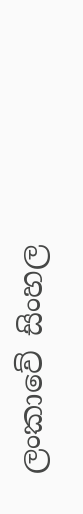ලංකාවේ සිංහල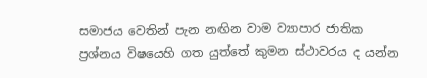සමාජය වෙතින් පැන නඟින වාම ව්‍යාපාර ජාතික ප්‍රශ්නය විෂයෙහි ගත යුත්තේ කුමන ස්ථාවරය ද යන්න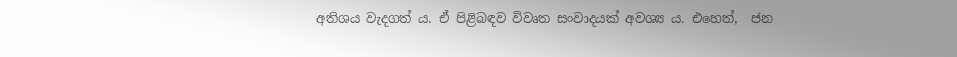අතිශය වැදගත් ය. ඒ පිළිබඳව විවෘත සංවාදයක් අවශ්‍ය ය. එහෙත්,  ජන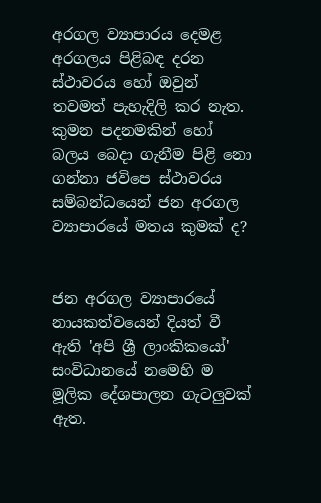අරගල ව්‍යාපාරය දෙමළ අරගලය පිළිබඳ දරන ස්ථාවරය හෝ ඔවුන් තවමත් පැහැදිලි කර නැත. කුමන පදනමකින් හෝ බලය බෙදා ගැනීම පිළි නො ගන්නා ජවිපෙ ස්ථාවරය සම්බන්ධයෙන් ජන අරගල ව්‍යාපාරයේ මතය කුමක් ද?


ජන අරගල ව්‍යාපාරයේ නායකත්වයෙන් දියත් වී ඇති 'අපි ශ්‍රී ලාංකිකයෝ' සංවිධානයේ නමෙහි ම මූලික දේශපාලන ගැටලුවක් ඇත.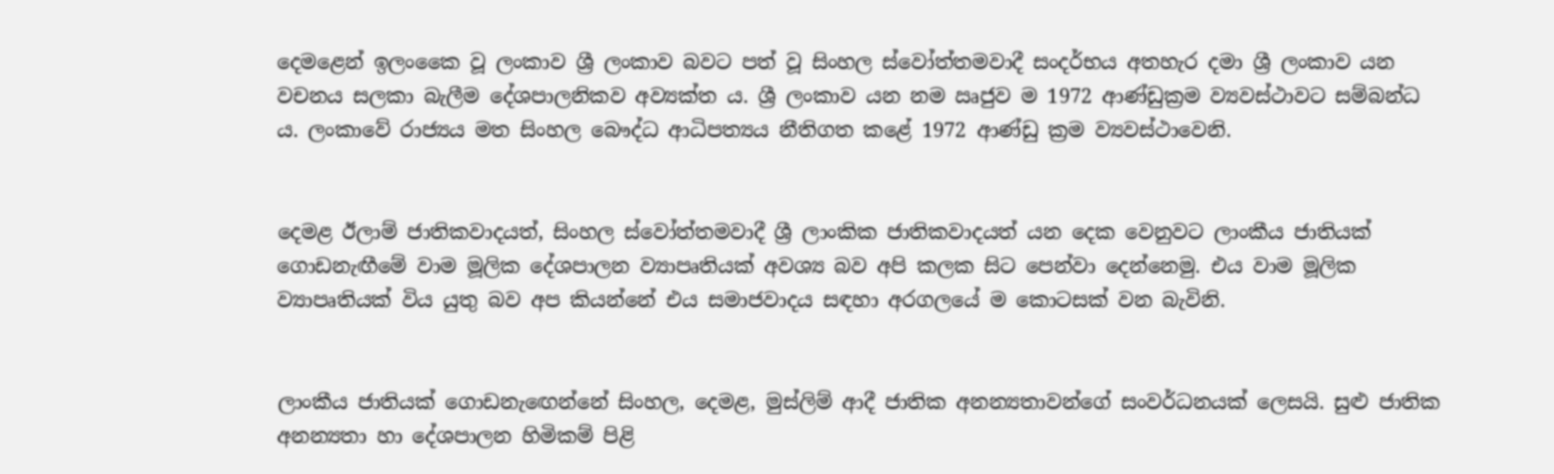දෙමළෙන් ඉලංකෛ වූ ලංකාව ශ්‍රී ලංකාව බවට පත් වූ සිංහල ස්වෝත්තමවාදී සංදර්භය අතහැර දමා ශ්‍රී ලංකාව යන වචනය සලකා බැලීම දේශපාලනිකව අව්‍යක්ත ය. ශ්‍රී ලංකාව යන නම ඍජුව ම 1972 ආණ්ඩුක්‍රම ව්‍යවස්ථාවට සම්බන්ධ ය. ලංකාවේ රාජ්‍යය මත සිංහල බෞද්ධ ආධිපත්‍යය නීතිගත කළේ 1972 ආණ්ඩු ක්‍රම ව්‍යවස්ථාවෙනි.


දෙමළ ඊලාම් ජාතිකවාදයත්, සිංහල ස්වෝත්තමවාදී ශ්‍රී ලාංකික ජාතිකවාදයත් යන දෙක වෙනුවට ලාංකීය ජාතියක් ගොඩනැඟීමේ වාම මූලික දේශපාලන ව්‍යාපෘතියක් අවශ්‍ය බව අපි කලක සිට පෙන්වා දෙන්නෙමු. එය වාම මූලික ව්‍යාපෘතියක් විය යුතු බව අප කියන්නේ එය සමාජවාදය සඳහා අරගලයේ ම කොටසක් වන බැවිනි.


ලාංකීය ජාතියක් ගොඩනැ‍ඟෙන්නේ සිංහල, දෙමළ, මුස්ලිම් ආදී ජාතික අනන්‍යතාවන්ගේ සංවර්ධනයක් ලෙසයි. සුළු ජාතික අනන්‍යතා හා දේශපාලන හිමිකම් පිළි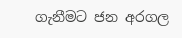ගැනීමට ජන අරගල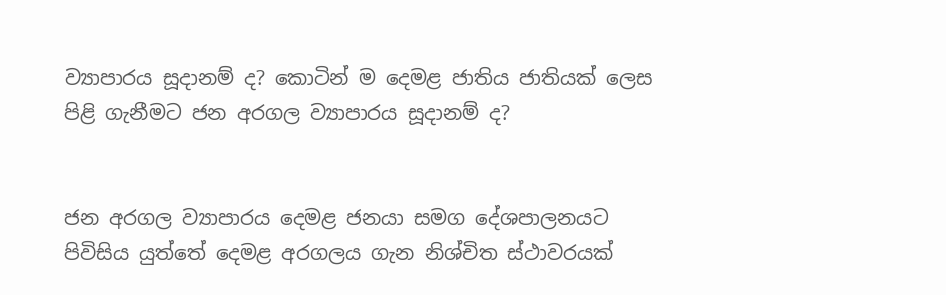ව්‍යාපාරය සූදානම් ද? කොටින් ම දෙමළ ජාතිය ජාතියක් ලෙස පිළි ගැනීමට ජන අරගල ව්‍යාපාරය සූදානම් ද?


ජන අරගල ව්‍යාපාරය දෙමළ ජනයා සමග දේශපාලනයට පිවිසිය යුත්තේ දෙමළ අරගලය ගැන නිශ්චිත ස්ථාවරයක්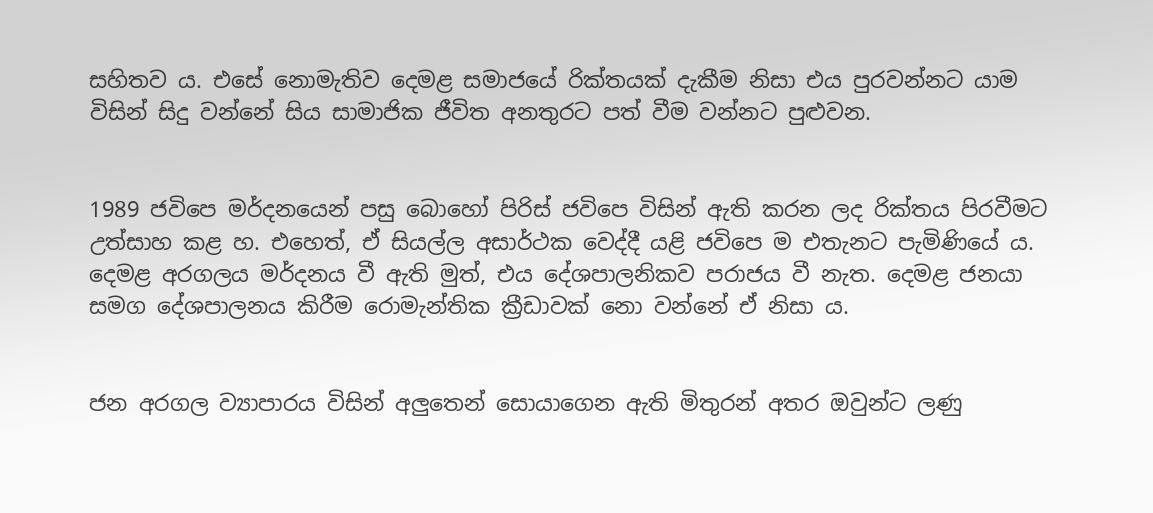සහිතව ය. එසේ නොමැතිව දෙමළ සමාජයේ රික්තයක් දැකීම නිසා එය පුරවන්නට යාම විසින් සිදු වන්නේ සිය සාමාජික ජීවිත අනතුරට පත් වීම වන්නට පුළුවන.


1989 ජවිපෙ මර්දනයෙන් පසු බොහෝ පිරිස් ජවිපෙ විසින් ඇති කරන ලද රික්තය පිරවීමට උත්සාහ කළ හ. එහෙත්, ඒ සියල්ල අසාර්ථක වෙද්දී යළි ජවිපෙ ම එතැනට පැමිණියේ ය.  දෙමළ අරගලය මර්දනය වී ඇති මුත්, එය දේශපාලනිකව පරාජය වී නැත. දෙමළ ජනයා සමග‍ දේශපාලනය කිරීම රොමැන්තික ක්‍රීඩාවක් නො වන්නේ ඒ නිසා ය.


ජන අරගල ව්‍යාපාරය විසින් අලුතෙන් සොයාගෙන ඇති මිතුරන් අතර ඔවුන්ට ලණු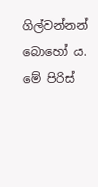ගිල්වන්නන් බොහෝ ය. මේ පිරිස්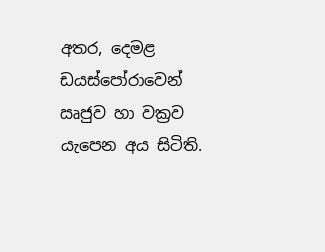අතර, දෙමළ ඩයස්පෝරාවෙන් ඍජුව හා වක්‍රව යැපෙන අය සිටිති.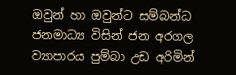ඔවුන් හා ඔවුන්ට සම්බන්ධ ජනමාධ්‍ය විසින් ජන අරගල ව්‍යාපාරය පුම්බා උඩ අරිමින්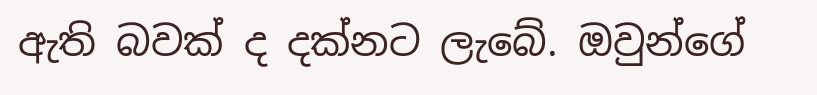ඇති බවක් ද දක්නට ලැබේ. ඔවුන්ගේ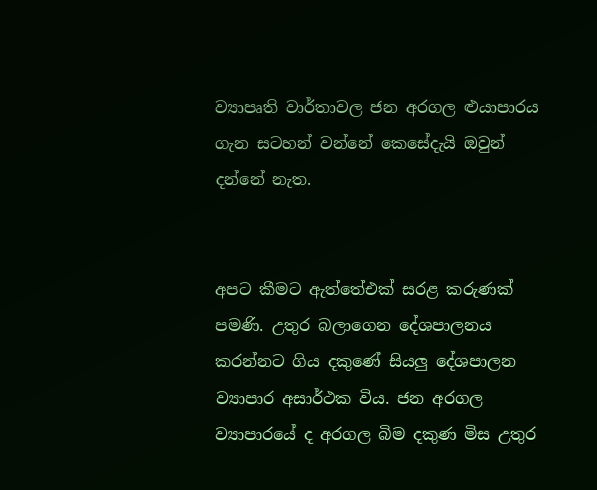ව්‍යාපෘති වාර්තාවල ජන අරගල ළුයාපාරය ගැන සටහන් වන්නේ කෙසේදැයි ඔවුන් දන්නේ නැත.


අපට කීමට ඇත්තේඑක් සරළ කරුණක් පමණි. උතුර බලාගෙන දේශපාලනය කරන්නට ගිය දකුණේ සියලු දේශපාලන ව්‍යාපාර අසාර්ථක විය. ජන අරගල ව්‍යාපාරයේ ද අරගල බිම දකුණ මිස උතුර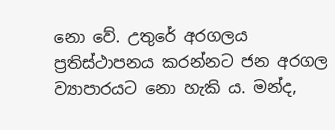නො වේ. උතුරේ අරගලය ප්‍රතිස්ථාපනය කරන්නට ජන අරගල ව්‍යාපාරයට නො හැකි ය. මන්ද,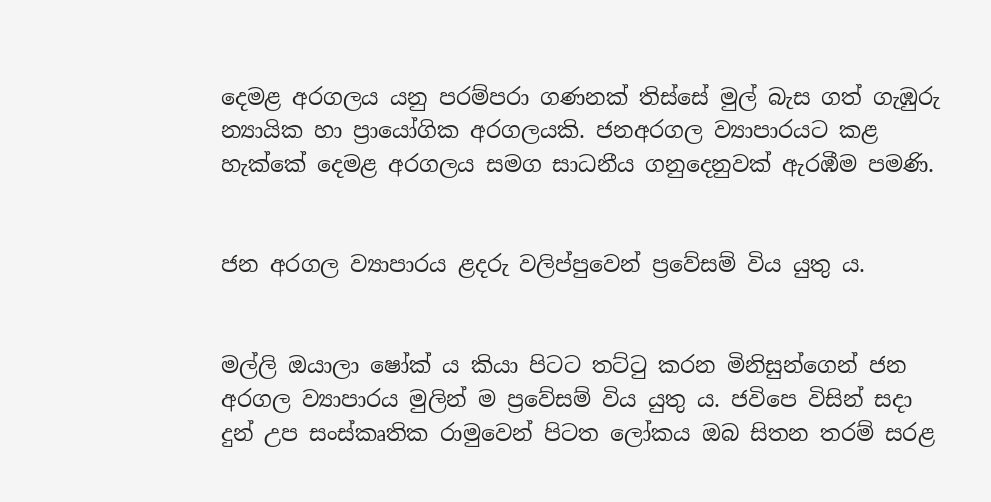දෙමළ අරගලය යනු පරම්පරා ගණනක් තිස්සේ මුල් බැස ගත් ගැඹුරු න්‍යායික හා ප්‍රායෝගික අරගලයකි. ජනඅරගල ව්‍යාපාරයට කළ හැක්කේ දෙමළ අරගලය සමග සාධනීය ගනුදෙනුවක් ඇරඹීම පමණි.


ජන අරගල ව්‍යාපාරය ළදරු වලිප්පුවෙන් ප්‍රවේසම් විය යුතු ය.


මල්ලි ඔයාලා ෂෝක් ය කියා පිටට තට්ටු කරන මිනිසුන්ගෙන් ජන අරගල ව්‍යාපාරය මුලින් ම ප්‍රවේසම් විය යුතු ය. ජවිපෙ විසින් සදා දුන් උප සංස්කෘතික රාමුවෙන් පිටත ලෝකය ඔබ සිතන තරම් සරළ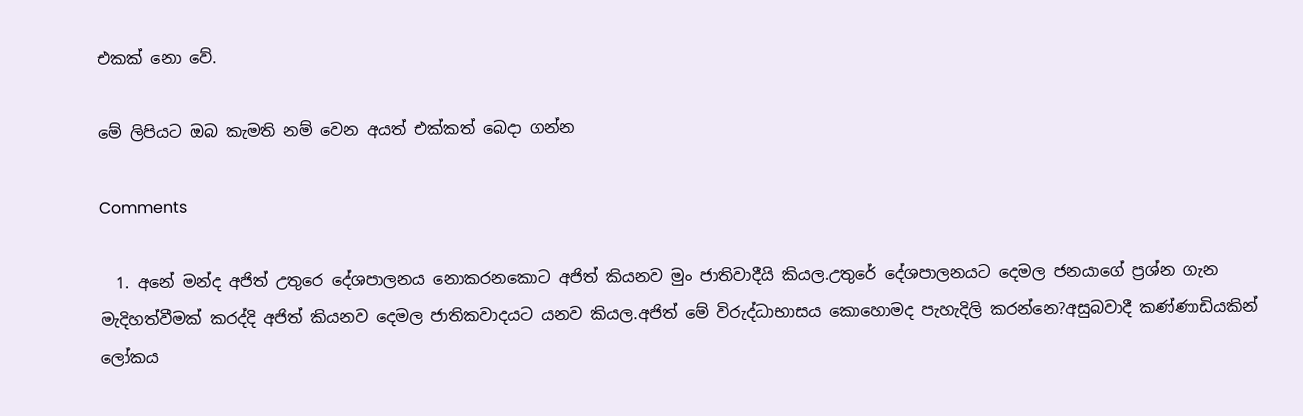එකක් නො වේ.

මේ ලිපියට ඔබ කැමති නම් වෙන අයත් එක්කත් බෙදා ගන්න

Comments

  1. අනේ මන්ද අජිත් උතුරෙ දේශපාලනය නොකරනකොට අජිත් කියනව මුං ජාතිවාදීයි කියල.උතුරේ දේශපාලනයට දෙමල ජනයාගේ ප්‍රශ්න ගැන මැදිහත්වීමක් කරද්දි අජිත් කියනව දෙමල ජාතිකවාදයට යනව කියල.අජිත් මේ විරුද්ධාභාසය කොහොමද පැහැදිලි කරන්නෙ?අසුබවාදී කණ්ණාඩියකින් ලෝකය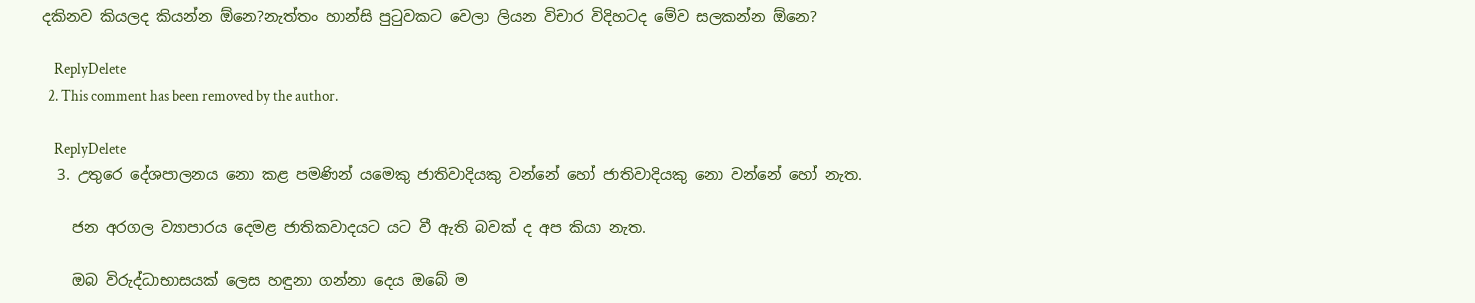දකිනව කියලද කියන්න ඕනෙ?නැත්තං හාන්සි පුටුවකට වෙලා ලියන විචාර විදිහටද මේව සලකන්න ඕනෙ?

    ReplyDelete
  2. This comment has been removed by the author.

    ReplyDelete
  3. උතුරෙ දේශපාලනය නො කළ පමණින් යමෙකු ජාතිවාදියකු වන්නේ හෝ ජාතිවාදියකු නො වන්නේ හෝ නැත.

    ජන අරගල ව්‍යාපාරය දෙමළ ජාතිකවාදයට යට වී ඇති බවක් ද අප කියා නැත.

    ඔබ විරුද්ධාභාසයක් ලෙස හඳුනා ගන්නා දෙය ඔබේ ම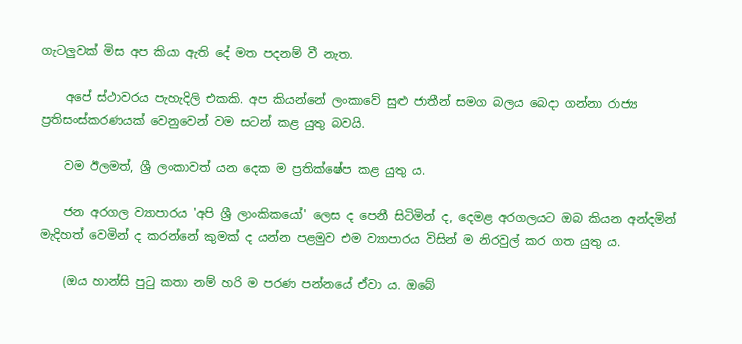ගැටලුවක් මිස අප කියා ඇති දේ මත පදනම් වී නැත.

    අපේ ස්ථාවරය පැහැදිලි එකකි. අප කියන්නේ ලංකාවේ සුළු ජාතීන් සමග බලය බෙදා ගන්නා රාජ්‍ය ප්‍රතිසංස්කරණයක් වෙනුවෙන් වම සටන් කළ යුතු බවයි.

    වම ඊලමත්, ශ්‍රී ලංකාවත් යන දෙක ම ප්‍රතික්ෂේප කළ යුතු ය.

    ජන අරගල ව්‍යාපාරය 'අපි ශ්‍රී ලාංකිකයෝ' ලෙස ද පෙනී සිටිමින් ද, දෙමළ අරගලයට ඔබ කියන අන්දමින් මැදිහත් වෙමින් ද කරන්නේ කුමක් ද යන්න පළමුව එම ව්‍යාපාරය විසින් ම නිරවුල් කර ගත යුතු ය.

    (ඔය හාන්සි පුටු කතා නම් හරි ම පරණ පන්නයේ ඒවා ය. ඔබේ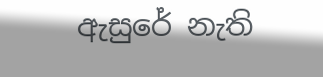ඇසුරේ නැති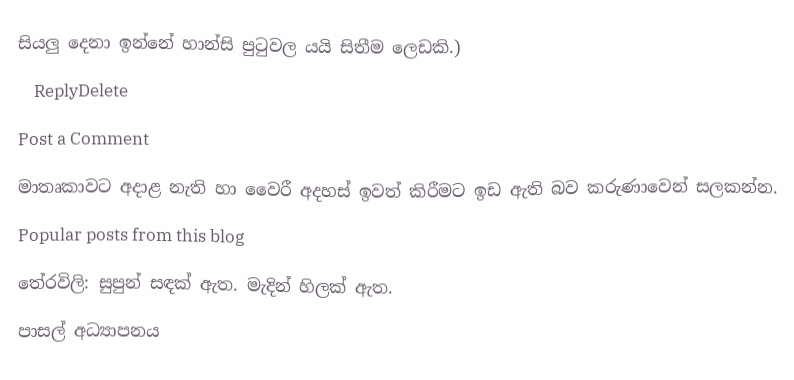සියලු දෙනා ඉන්නේ හාන්සි පුටුවල යයි සිතීම ලෙඩකි.)

    ReplyDelete

Post a Comment

මාතෘකාවට අදාළ නැති හා වෛරී අදහස් ඉවත් කිරීමට ඉඩ ඇති බව කරුණාවෙන් සලකන්න.

Popular posts from this blog

තේරවිලි: සුපුන් සඳක් ඇත. මැදින් හිලක් ඇත.

පාසල් අධ්‍යාපනය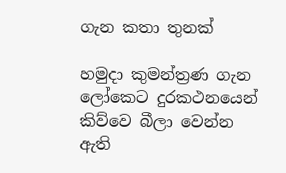ගැන කතා තුනක්

හමුදා කුමන්ත්‍රණ ගැන ලෝකෙට දුරකථනයෙන් කිව්වෙ බීලා වෙන්න ඇති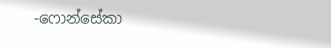-ෆොන්සේකා